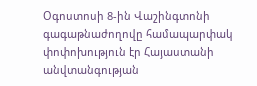Օգոստոսի 8-ին Վաշինգտոնի գագաթնաժողովը համապարփակ փոփոխություն էր Հայաստանի անվտանգության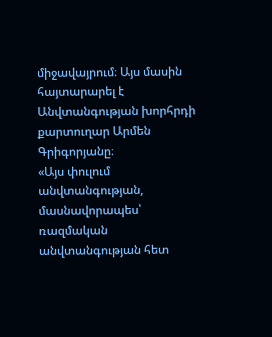միջավայրում։ Այս մասին հայտարարել է Անվտանգության խորհրդի քարտուղար Արմեն Գրիգորյանը։
«Այս փուլում անվտանգության, մասնավորապես՝ ռազմական անվտանգության հետ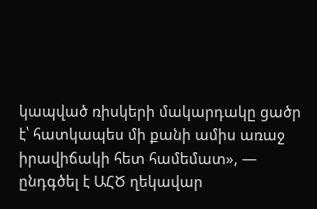կապված ռիսկերի մակարդակը ցածր է՝ հատկապես մի քանի ամիս առաջ իրավիճակի հետ համեմատ», — ընդգծել է ԱՀԾ ղեկավար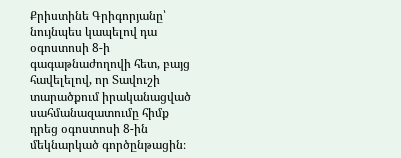Քրիստինե Գրիգորյանը՝ նույնպես կապելով դա օգոստոսի 8-ի գագաթնաժողովի հետ, բայց հավելելով, որ Տավուշի տարածքում իրականացված սահմանազատումը հիմք դրեց օգոստոսի 8-ին մեկնարկած գործընթացին։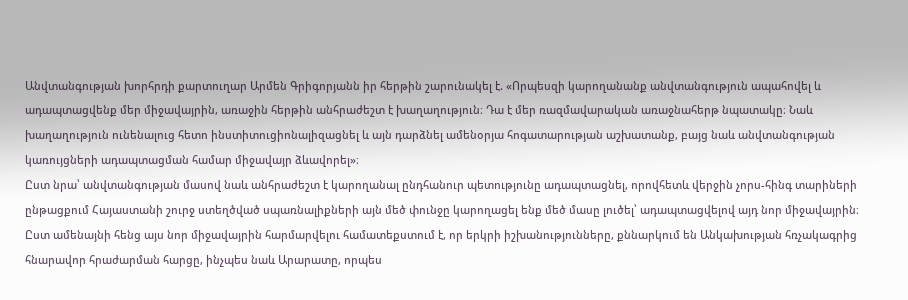Անվտանգության խորհրդի քարտուղար Արմեն Գրիգորյանն իր հերթին շարունակել է. «Որպեսզի կարողանանք անվտանգություն ապահովել և ադապտացվենք մեր միջավայրին, առաջին հերթին անհրաժեշտ է խաղաղություն։ Դա է մեր ռազմավարական առաջնահերթ նպատակը։ Նաև խաղաղություն ունենալուց հետո ինստիտուցիոնալիզացնել և այն դարձնել ամենօրյա հոգատարության աշխատանք, բայց նաև անվտանգության կառույցների ադապտացման համար միջավայր ձևավորել»։
Ըստ նրա՝ անվտանգության մասով նաև անհրաժեշտ է կարողանալ ընդհանուր պետությունը ադապտացնել, որովհետև վերջին չորս-հինգ տարիների ընթացքում Հայաստանի շուրջ ստեղծված սպառնալիքների այն մեծ փունջը կարողացել ենք մեծ մասը լուծել՝ ադապտացվելով այդ նոր միջավայրին։
Ըստ ամենայնի հենց այս նոր միջավայրին հարմարվելու համատեքստում է, որ երկրի իշխանությունները, քննարկում են Անկախության հռչակագրից հնարավոր հրաժարման հարցը, ինչպես նաև Արարատը, որպես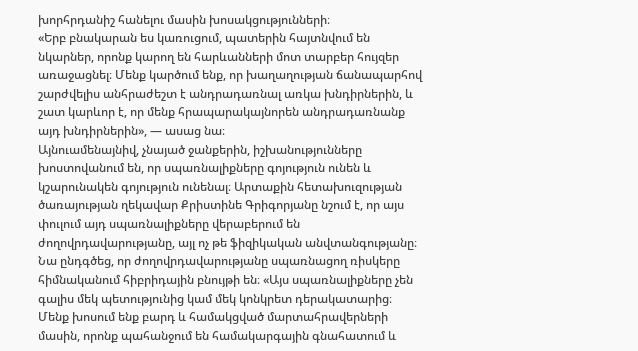խորհրդանիշ հանելու մասին խոսակցությունների։
«Երբ բնակարան ես կառուցում, պատերին հայտնվում են նկարներ, որոնք կարող են հարևանների մոտ տարբեր հույզեր առաջացնել։ Մենք կարծում ենք, որ խաղաղության ճանապարհով շարժվելիս անհրաժեշտ է անդրադառնալ առկա խնդիրներին, և շատ կարևոր է, որ մենք հրապարակայնորեն անդրադառնանք այդ խնդիրներին», — ասաց նա։
Այնուամենայնիվ, չնայած ջանքերին, իշխանությունները խոստովանում են, որ սպառնալիքները գոյություն ունեն և կշարունակեն գոյություն ունենալ։ Արտաքին հետախուզության ծառայության ղեկավար Քրիստինե Գրիգորյանը նշում է, որ այս փուլում այդ սպառնալիքները վերաբերում են ժողովրդավարությանը, այլ ոչ թե ֆիզիկական անվտանգությանը։
Նա ընդգծեց, որ ժողովրդավարությանը սպառնացող ռիսկերը հիմնականում հիբրիդային բնույթի են։ «Այս սպառնալիքները չեն գալիս մեկ պետությունից կամ մեկ կոնկրետ դերակատարից։ Մենք խոսում ենք բարդ և համակցված մարտահրավերների մասին, որոնք պահանջում են համակարգային գնահատում և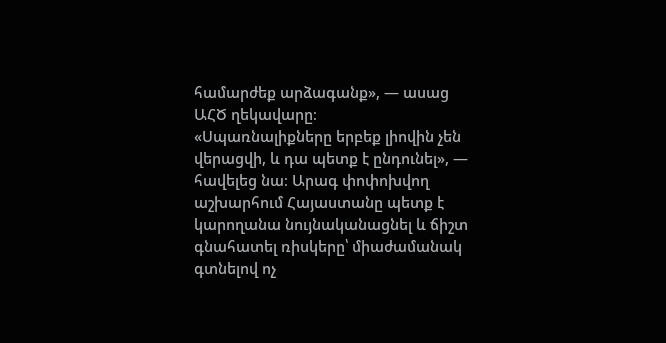համարժեք արձագանք», — ասաց ԱՀԾ ղեկավարը։
«Սպառնալիքները երբեք լիովին չեն վերացվի, և դա պետք է ընդունել», — հավելեց նա։ Արագ փոփոխվող աշխարհում Հայաստանը պետք է կարողանա նույնականացնել և ճիշտ գնահատել ռիսկերը՝ միաժամանակ գտնելով ոչ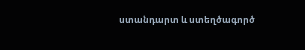ստանդարտ և ստեղծագործ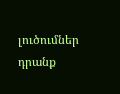լուծումներ դրանք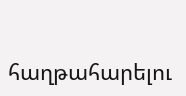հաղթահարելու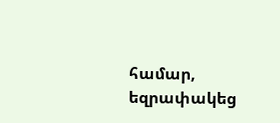համար, եզրափակեց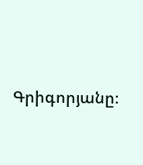Գրիգորյանը։